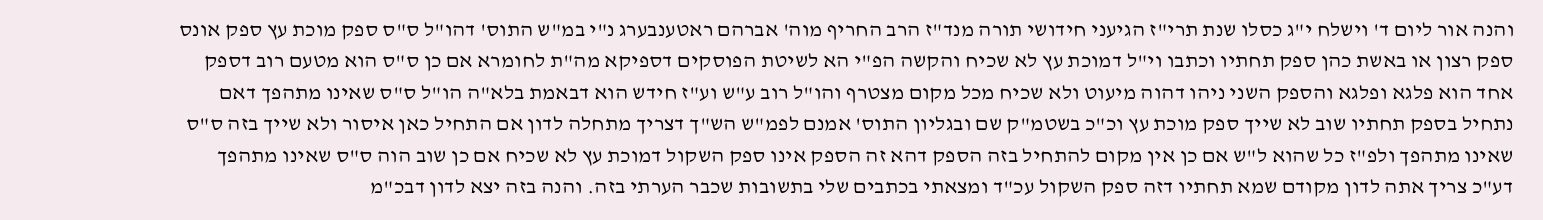והנה אור ליום ד' וישלח י"ג כסלו שנת תרי"ז הגיעני חידושי תורה מנד"ז הרב החריף מוה' אברהם ראטענבערג נ"י במ"ש התוס' דהו"ל ס"ס ספק מוכת עץ ספק אונס ספק רצון או באשת כהן ספק תחתיו וכתבו וי"ל דמוכת עץ לא שכיח והקשה הפ"י הא לשיטת הפוסקים דספיקא מה"ת לחומרא אם כן ס"ס הוא מטעם רוב דספק אחד הוא פלגא ופלגא והספק השני ניהו דהוה מיעוט ולא שכיח מכל מקום מצטרף והו"ל רוב ע"ש וע"ז חידש הוא דבאמת בלא"ה הו"ל ס"ס שאינו מתהפך דאם נתחיל בספק תחתיו שוב לא שייך ספק מוכת עץ וכ"כ בשטמ"ק שם ובגליון התוס' אמנם לפמ"ש הש"ך דצריך מתחלה לדון אם התחיל כאן איסור ולא שייך בזה ס"ס שאינו מתהפך ולפ"ז כל שהוא ל"ש אם כן אין מקום להתחיל בזה הספק דהא זה הספק אינו ספק השקול דמוכת עץ לא שכיח אם כן שוב הוה ס"ס שאינו מתהפך דע"כ צריך אתה לדון מקודם שמא תחתיו דזה ספק השקול עכ"ד ומצאתי בכתבים שלי בתשובות שכבר הערתי בזה. והנה בזה יצא לדון דבכ"מ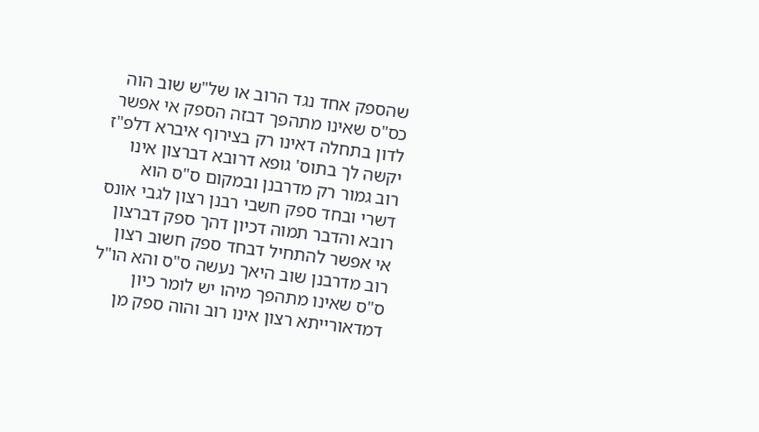שהספק אחד נגד הרוב או של"ש שוב הוה כס"ס שאינו מתהפך דבזה הספק אי אפשר לדון בתחלה דאינו רק בצירוף איברא דלפ"ז יקשה לך בתוס' גופא דרובא דברצון אינו רוב גמור רק מדרבנן ובמקום ס"ס הוא דשרי ובחד ספק חשבי רבנן רצון לגבי אונס רובא והדבר תמוה דכיון דהך ספק דברצון אי אפשר להתחיל דבחד ספק חשוב רצון רוב מדרבנן שוב היאך נעשה ס"ס והא הו"ל ס"ס שאינו מתהפך מיהו יש לומר כיון דמדאורייתא רצון אינו רוב והוה ספק מן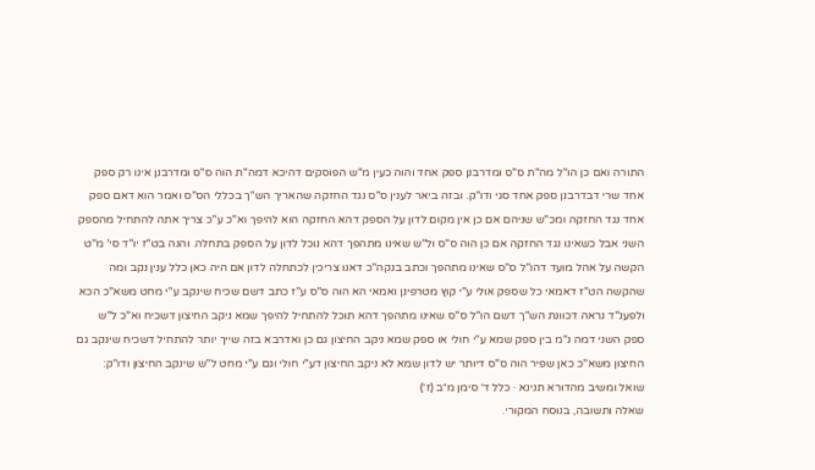התורה ואם כן הו"ל מה"ת ס"ס ומדרבנן ספק אחד והוה כעין מ"ש הפוסקים דהיכא דמה"ת הוה ס"ס ומדרבנן אינו רק ספק אחד שרי דבדרבנן ספק אחד סגי ודו"ק. ובזה ביאר לענין ס"ס נגד החזקה שהאריך הש"ך בכללי הס"ס ואמר הוא דאם ספק אחד נגד החזקה ומכ"ש שניהם אם כן אין מקום לדון על הספק דהא החזקה הוא להיפך וא"כ ע"כ צריך אתה להתחיל מהספק השני אבל כשאינו נגד החזקה אם כן הוה ס"ס ול"ש שאינו מתהפך דהא נוכל לדון על הספק בתחלה. והנה בט"ז יו"ד סי' מ"ט הקשה על אהל מועד דהו"ל ס"ס שאינו מתהפך וכתב בנקה"כ דאנו צריכין לכתחלה לדון אם היה כאן כלל ענין נקב ומה שהקשה הט"ז דאמאי כל שספק אולי ע"י קוץ מטרפינן ואמאי הא הוה ס"ס ע"ז כתב דשם שכיח שינקב ע"י מחט משא"כ הכא ולפענ"ד נראה דכוונת הש"ך דשם הו"ל ס"ס שאינו מתהפך דהא תוכל להתחיל להיפך שמא ניקב החיצון דשכיח וא"כ ל"ש ספק השני דמה נ"מ בין ספק שמא ע"י חולי או ספק שמא ניקב החיצון גם כן ואדרבא בזה שייך יותר להתחיל דשכיח שינקב גם החיצון משא"כ כאן שפיר הוה ס"ס דיותר יש לדון שמא לא ניקב החיצון דע"י חולי וגם ע"י מחט ל"ש שינקב החיצון ודו"ק:
שואל ומשיב מהדורא תנינא · כלל ד׳ סימן מ״ב (ז׳)
שאלה ותשובה, בנוסח המקורי.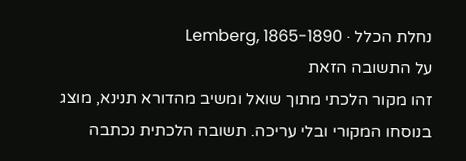נחלת הכלל · Lemberg, 1865-1890
על התשובה הזאת
זהו מקור הלכתי מתוך שואל ומשיב מהדורא תנינא, מוצג בנוסחו המקורי ובלי עריכה. תשובה הלכתית נכתבה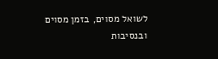לשואל מסוים, בזמן מסוים ובנסיבות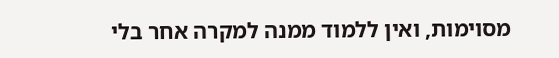מסוימות, ואין ללמוד ממנה למקרה אחר בלי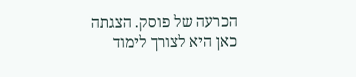הכרעה של פוסק. הצגתה כאן היא לצורך לימוד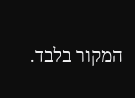המקור בלבד.